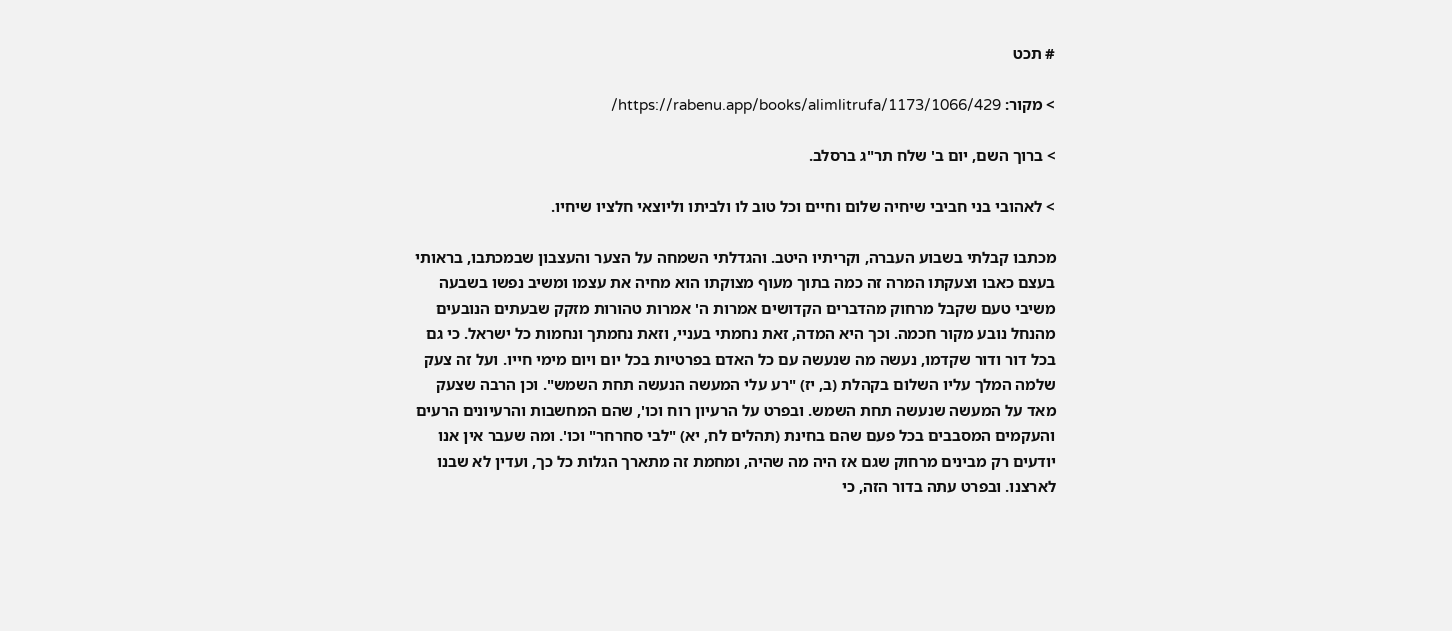# תכט

> מקור: https://rabenu.app/books/alimlitrufa/1173/1066/429/

> ברוך השם, יום ב' שלח תר"ג ברסלב.

> לאהובי בני חביבי שיחיה שלום וחיים וכל טוב לו ולביתו וליוצאי חלציו שיחיו.

מכתבו קבלתי בשבוע העברה, וקריתיו היטב. והגדלתי השמחה על הצער והעצבון שבמכתבו, בראותי בעצם כאבו וצעקתו המרה זה כמה בתוך מעוף מצוקתו הוא מחיה את עצמו ומשיב נפשו בשבעה משיבי טעם שקבל מרחוק מהדברים הקדושים אמרות ה' אמרות טהורות מזקק שבעתים הנובעים מהנחל נובע מקור חכמה. וכך היא המדה, זאת נחמתי בעניי, וזאת נחמתך ונחמות כל ישראל. כי גם בכל דור ודור שקדמו, נעשה מה שנעשה עם כל האדם בפרטיות בכל יום ויום מימי חייו. ועל זה צעק שלמה המלך עליו השלום בקהלת (ב, יז) "רע עלי המעשה הנעשה תחת השמש". וכן הרבה שצעק מאד על המעשה שנעשה תחת השמש. ובפרט על הרעיון רוח וכו', שהם המחשבות והרעיונים הרעים והעקמים המסבבים בכל פעם שהם בחינת (תהלים לח, יא) "לבי סחרחר" וכו'. ומה שעבר אין אנו יודעים רק מבינים מרחוק שגם אז היה מה שהיה, ומחמת זה מתארך הגלות כל כך, ועדין לא שבנו לארצנו. ובפרט עתה בדור הזה, כי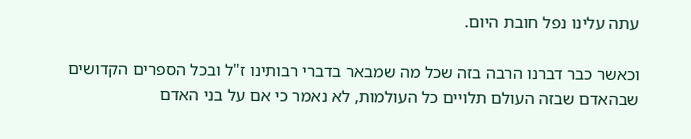עתה עלינו נפל חובת היום.

וכאשר כבר דברנו הרבה בזה שכל מה שמבאר בדברי רבותינו ז"ל ובכל הספרים הקדושים שבהאדם שבזה העולם תלויים כל העולמות, לא נאמר כי אם על בני האדם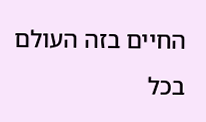החיים בזה העולם בכל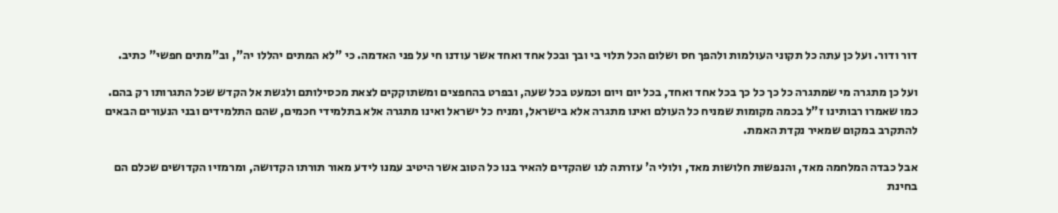דור ודור. ועל כן עתה כל תקוני העולמות ולהפך חס ושלום הכל תלוי בי ובך ובכל אחד ואחד אשר עודנו חי על פני האדמה. כי "לא המתים יהללו יה", וב"מתים חפשי" כתיב.

ועל כן מתגרה מי שמתגרה כל כך כל כך בכל אחד ואחד, בכל יום ויום וכמעט בכל שעה, ובפרט בהחפצים ומשתוקקים לצאת מכסילותם ולגשת אל הקדש שכל התגרותו רק בהם. כמו שאמרו רבותינו ז"ל בכמה מקומות שמניח כל העולם ואינו מתגרה אלא בישראל, ומניח כל ישראל ואינו מתגרה אלא בתלמידי חכמים, שהם התלמידים ובני הנעורים הבאים להתקרב במקום שמאיר נקדת האמת.

אבל כבדה המלחמה מאד, והנפשות חלושות מאד, ולולי ה' עזרתה לנו שהקדים להאיר בנו כל הטוב אשר היטיב עמנו לידע מאור תורתו הקדושה, ומרמזיו הקדושים שכלם הם בחינת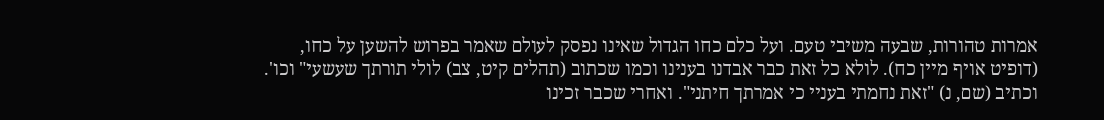אמרות טהורות, שבעה משיבי טעם. ועל כלם כחו הגדול שאינו נפסק לעולם שאמר בפרוש להשען על כחו, (דופיט אויף מיין כח). לולא כל זאת כבר אבדנו בענינו וכמו שכתוב (תהלים קיט, צב) לולי תורתך שעשעי" וכו'. וכתיב (שם, נ) "זאת נחמתי בעניי כי אמרתך חיתני". ואחרי שכבר זכינו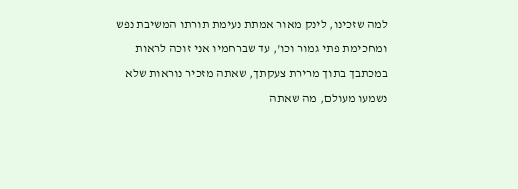למה שזכינו, לינק מאור אמתת נעימת תורתו המשיבת נפש ומחכימת פתי גמור וכו', עד שברחמיו אני זוכה לראות במכתבך בתוך מרירת צעקתך, שאתה מזכיר נוראות שלא נשמעו מעולם, מה שאתה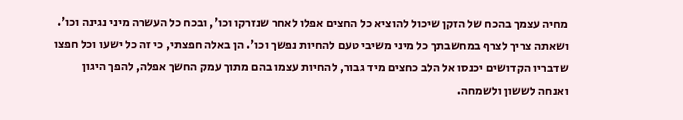מחיה עצמך בהכח של הזקן שיכול להוציא כל החצים אפלו לאחר שנזרקו וכו', ובכח כל העשרה מיני נגינה וכו'. ושאתה צריך לצרף במחשבתך כל מיני משיבי טעם להחיות נפשך וכו'. הן באלה חפצתי, כי זה כל ישעו וכל חפצו שדבריו הקדושים יכנסו אל הלב כחצים מיד גבור, להחיות עצמו בהם מתוך עמק החשך אפלה, להפך היגון ואנחה לששון ולשמחה.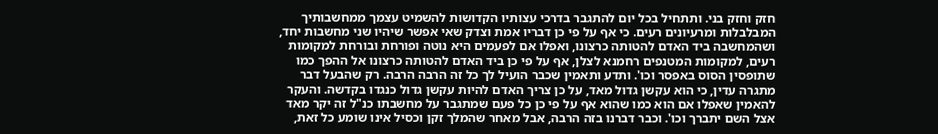חזק וחזק בני. ותתחיל בכל יום להתגבר בדרכי עצותיו הקדושות להשמיט עצמך ממחשבותיך המבלבלות ומרעיונים רעים. כי אף על פי כן דבריו אמת וצדק שאי אפשר שיהיו שני מחשבות יחד, ושהמחשבה ביד האדם להטותה כרצונו, ואפלו אם לפעמים היא נוטה ופורחת ובורחת למקומות רעים, למקומות המטנפים רחמנא לצלן, אף על פי כן ביד האדם להטותה כרצונו אל ההפך כמו שתופסין הסוס באפסר וכו'. ותדע ותאמין שכבר הועיל לך כל זה הרבה הרבה. רק שהבעל דבר מתגרה עדין, כי הוא עקשן גדול מאד, על כן צריך האדם להיות עקשן גדול כנגדו בקדשה. והעקר להאמין שאפלו אם הוא כמו שהוא אף על פי כן כל פעם שמתגבר על מחשבתו כנ"ל זה יקר מאד אצל השם יתברך וכו'. וכבר דברנו בזה הרבה, אבל מאחר שהמלך זקן וכסיל אינו שומע כל זאת,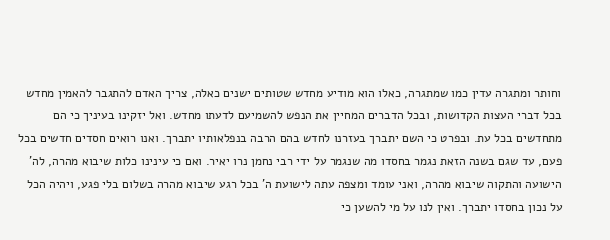וחותר ומתגרה עדין כמו שמתגרה, כאלו הוא מודיע מחדש שטותים ישנים כאלה, צריך האדם להתגבר להאמין מחדש בכל דברי העצות הקדושות, ובכל הדברים המחיין את הנפש להשמיעם לדעתו מחדש. ואל יזקינו בעיניך כי הם מתחדשים בכל עת. ובפרט כי השם יתברך בעזרנו לחדש בהם הרבה בנפלאותיו יתברך. ואנו רואים חסדים חדשים בכל פעם, עד שגם בשנה הזאת נגמר בחסדו מה שנגמר על ידי רבי נחמן נרו יאיר. ואם כי עינינו כלות שיבוא מהרה, לה' הישועה והתקוה שיבוא מהרה, ואני עומד ומצפה עתה לישועת ה' בכל רגע שיבוא מהרה בשלום בלי פגע, ויהיה הכל על נכון בחסדו יתברך. ואין לנו על מי להשען כי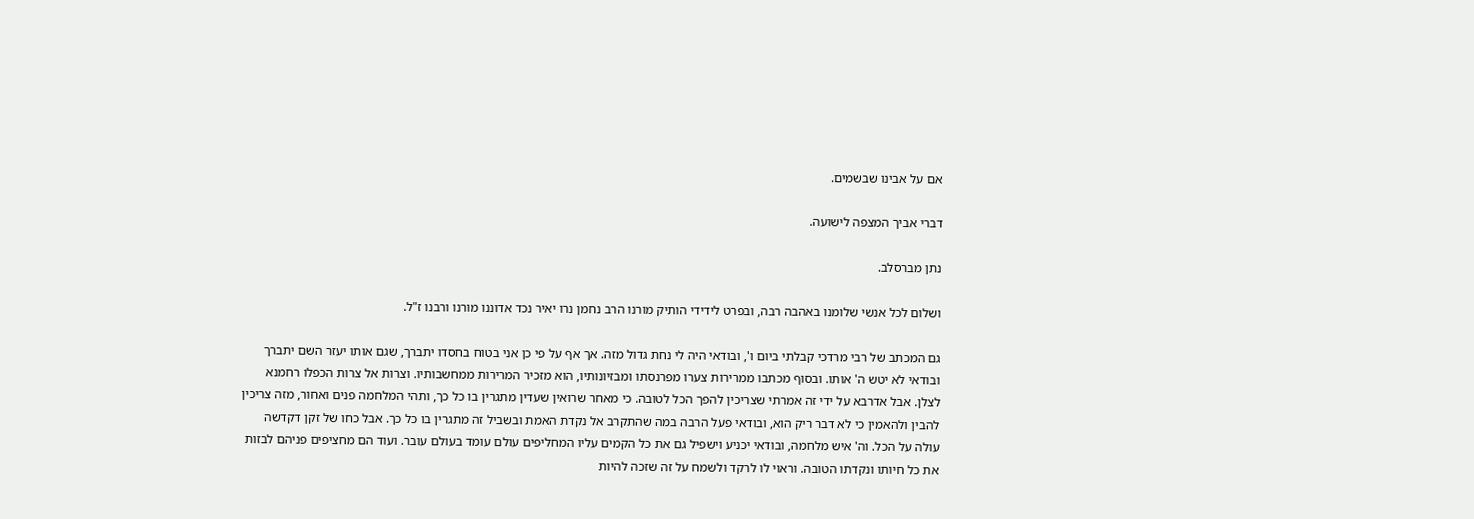אם על אבינו שבשמים.

דברי אביך המצפה לישועה.

נתן מברסלב.

ושלום לכל אנשי שלומנו באהבה רבה, ובפרט לידידי הותיק מורנו הרב נחמן נרו יאיר נכד אדוננו מורנו ורבנו ז"ל.

גם המכתב של רבי מרדכי קבלתי ביום ו', ובודאי היה לי נחת גדול מזה. אך אף על פי כן אני בטוח בחסדו יתברך, שגם אותו יעזר השם יתברך ובודאי לא יטש ה' אותו. ובסוף מכתבו ממרירות צערו מפרנסתו ומבזיונותיו, הוא מזכיר המרירות ממחשבותיו. וצרות אל צרות הכפלו רחמנא לצלן. אבל אדרבא על ידי זה אמרתי שצריכין להפך הכל לטובה. כי מאחר שרואין שעדין מתגרין בו כל כך, ותהי המלחמה פנים ואחור, מזה צריכין להבין ולהאמין כי לא דבר ריק הוא, ובודאי פעל הרבה במה שהתקרב אל נקדת האמת ובשביל זה מתגרין בו כל כך. אבל כחו של זקן דקדשה עולה על הכל. וה' איש מלחמה, ובודאי יכניע וישפיל גם את כל הקמים עליו המחליפים עולם עומד בעולם עובר. ועוד הם מחציפים פניהם לבזות את כל חיותו ונקדתו הטובה. וראוי לו לרקד ולשמח על זה שזכה להיות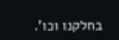בחלקנו וכו'.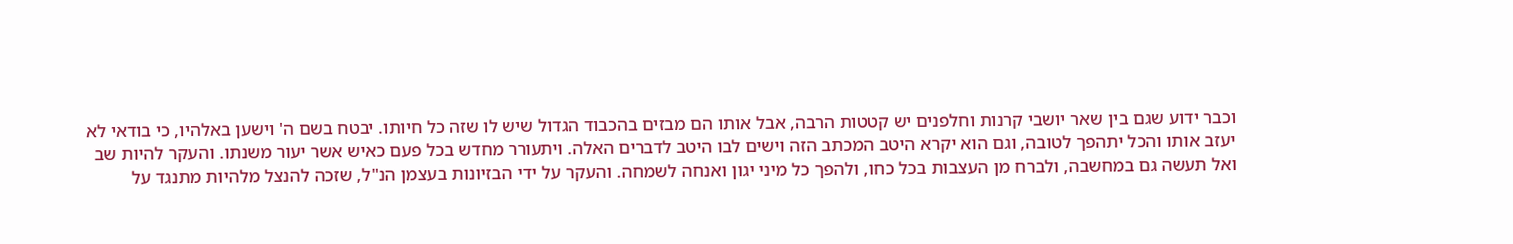וכבר ידוע שגם בין שאר יושבי קרנות וחלפנים יש קטטות הרבה, אבל אותו הם מבזים בהכבוד הגדול שיש לו שזה כל חיותו. יבטח בשם ה' וישען באלהיו, כי בודאי לא יעזב אותו והכל יתהפך לטובה, וגם הוא יקרא היטב המכתב הזה וישים לבו היטב לדברים האלה. ויתעורר מחדש בכל פעם כאיש אשר יעור משנתו. והעקר להיות שב ואל תעשה גם במחשבה, ולברח מן העצבות בכל כחו, ולהפך כל מיני יגון ואנחה לשמחה. והעקר על ידי הבזיונות בעצמן הנ"ל, שזכה להנצל מלהיות מתנגד על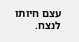עצם חיותו לנצח.